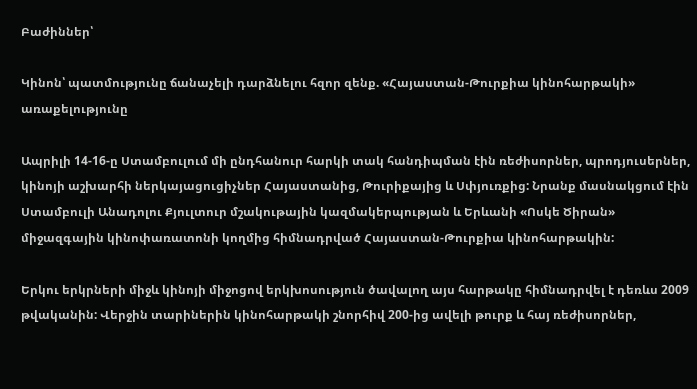Բաժիններ՝

Կինոն՝ պատմությունը ճանաչելի դարձնելու հզոր զենք. «Հայաստան-Թուրքիա կինոհարթակի» առաքելությունը

Ապրիլի 14-16-ը Ստամբուլում մի ընդհանուր հարկի տակ հանդիպման էին ռեժիսորներ, պրոդյուսերներ, կինոյի աշխարհի ներկայացուցիչներ Հայաստանից, Թուրիքայից և Սփյուռքից: Նրանք մասնակցում էին Ստամբուլի Անադոլու Քյուլտուր մշակութային կազմակերպության և Երևանի «Ոսկե Ծիրան» միջազգային կինոփառատոնի կողմից հիմնադրված Հայաստան-Թուրքիա կինոհարթակին:

Երկու երկրների միջև կինոյի միջոցով երկխոսություն ծավալող այս հարթակը հիմնադրվել է դեռևս 2009 թվականին: Վերջին տարիներին կինոհարթակի շնորհիվ 200-ից ավելի թուրք և հայ ռեժիսորներ,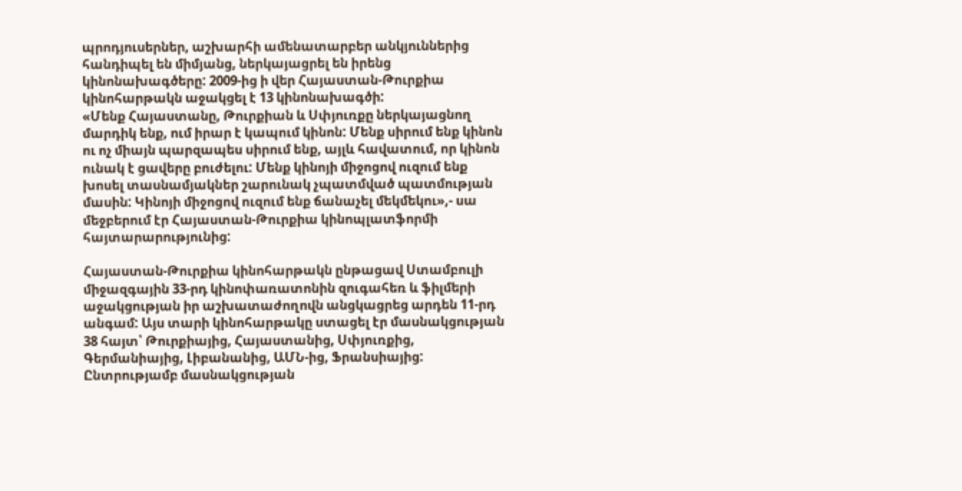պրոդյուսերներ, աշխարհի ամենատարբեր անկյուններից հանդիպել են միմյանց, ներկայացրել են իրենց կինոնախագծերը: 2009-ից ի վեր Հայաստան-Թուրքիա կինոհարթակն աջակցել է 13 կինոնախագծի:
«Մենք Հայաստանը, Թուրքիան և Սփյուռքը ներկայացնող մարդիկ ենք, ում իրար է կապում կինոն: Մենք սիրում ենք կինոն ու ոչ միայն պարզապես սիրում ենք, այլև հավատում, որ կինոն ունակ է ցավերը բուժելու: Մենք կինոյի միջոցով ուզում ենք խոսել տասնամյակներ շարունակ չպատմված պատմության մասին: Կինոյի միջոցով ուզում ենք ճանաչել մեկմեկու»,- սա մեջբերում էր Հայաստան-Թուրքիա կինոպլատֆորմի հայտարարությունից:

Հայաստան-Թուրքիա կինոհարթակն ընթացավ Ստամբուլի միջազգային 33-րդ կինոփառատոնին զուգահեռ և ֆիլմերի աջակցության իր աշխատաժողովն անցկացրեց արդեն 11-րդ անգամ: Այս տարի կինոհարթակը ստացել էր մասնակցության 38 հայտ՝ Թուրքիայից, Հայաստանից, Սփյուռքից, Գերմանիայից, Լիբանանից, ԱՄՆ-ից, Ֆրանսիայից: Ընտրությամբ մասնակցության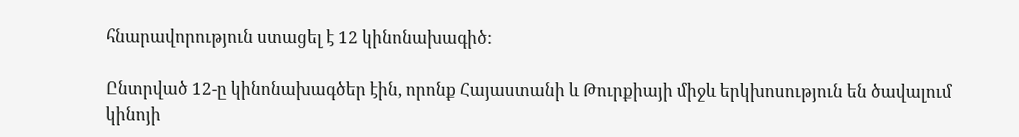հնարավորություն ստացել է 12 կինոնախագիծ:

Ընտրված 12-ը կինոնախագծեր էին, որոնք Հայաստանի և Թուրքիայի միջև երկխոսություն են ծավալում կինոյի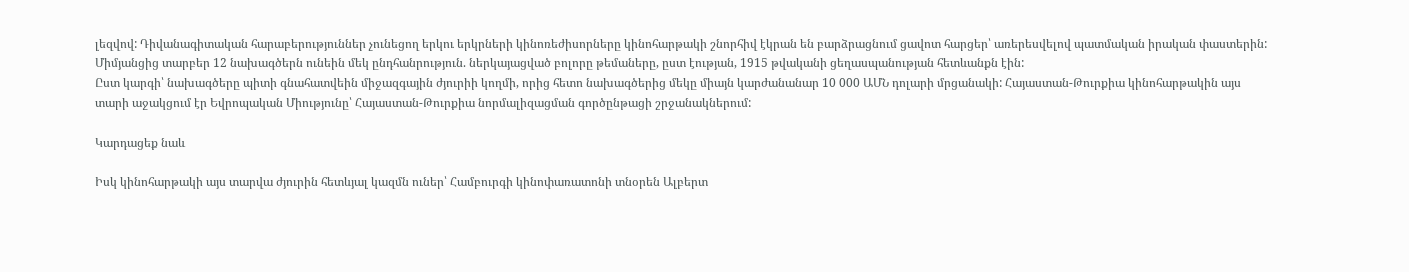լեզվով: Դիվանագիտական հարաբերություններ չունեցող երկու երկրների կինոռեժիսորները կինոհարթակի շնորհիվ էկրան են բարձրացնում ցավոտ հարցեր՝ առերեսվելով պատմական իրական փաստերին:
Միմյանցից տարբեր 12 նախագծերն ունեին մեկ ընդհանրություն. ներկայացված բոլորը թեմաները, ըստ էության, 1915 թվականի ցեղասպանության հետևանքն էին:
Ըստ կարգի՝ նախագծերը պիտի գնահատվեին միջազգային ժյուրիի կողմի, որից հետո նախագծերից մեկը միայն կարժանանար 10 000 ԱՄՆ դոլարի մրցանակի: Հայաստան-Թուրքիա կինոհարթակին այս տարի աջակցում էր Եվրոպական Միությունը՝ Հայաստան-Թուրքիա նորմալիզացման գործընթացի շրջանակներում:

Կարդացեք նաև

Իսկ կինոհարթակի այս տարվա ժյուրին հետևյալ կազմն ուներ՝ Համբուրգի կինոփառատոնի տնօրեն Ալբերտ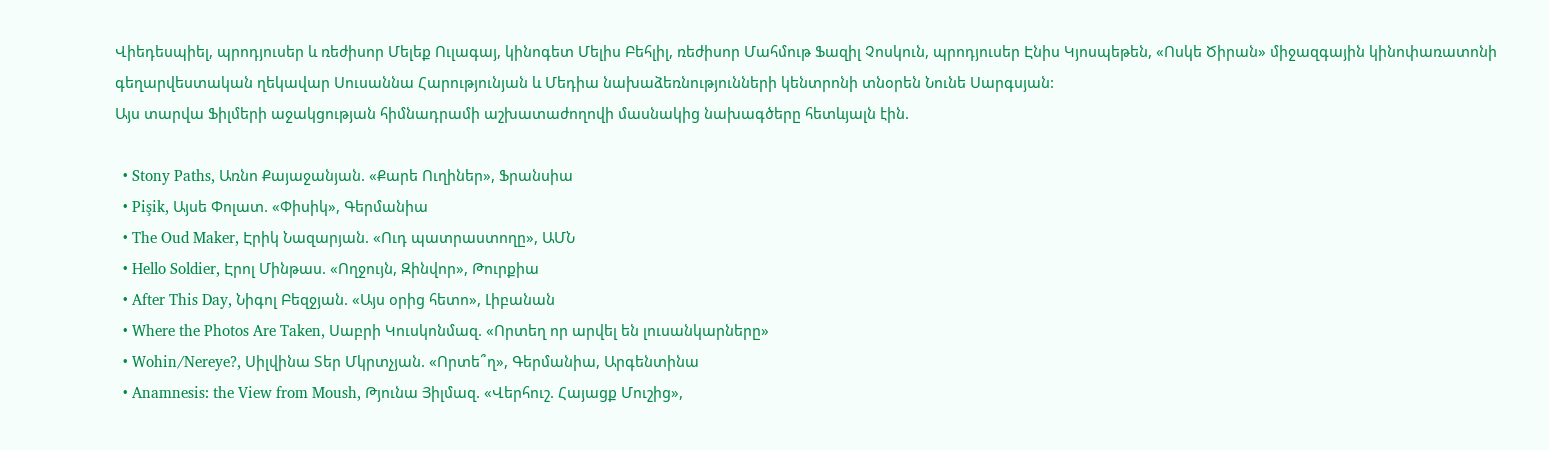Վիեդեսպիել, պրոդյուսեր և ռեժիսոր Մելեք Ուլագայ, կինոգետ Մելիս Բեհլիլ, ռեժիսոր Մահմութ Ֆազիլ Չոսկուն, պրոդյուսեր Էնիս Կյոսպեթեն, «Ոսկե Ծիրան» միջազգային կինոփառատոնի գեղարվեստական ղեկավար Սուսաննա Հարությունյան և Մեդիա նախաձեռնությունների կենտրոնի տնօրեն Նունե Սարգսյան:
Այս տարվա Ֆիլմերի աջակցության հիմնադրամի աշխատաժողովի մասնակից նախագծերը հետևյալն էին.

  • Stony Paths, Առնո Քայաջանյան. «Քարե Ուղիներ», Ֆրանսիա
  • Pişik, Այսե Փոլատ. «Փիսիկ», Գերմանիա
  • The Oud Maker, Էրիկ Նազարյան. «Ուդ պատրաստողը», ԱՄՆ
  • Hello Soldier, Էրոլ Մինթաս. «Ողջույն, Զինվոր», Թուրքիա
  • After This Day, Նիգոլ Բեզջյան. «Այս օրից հետո», Լիբանան
  • Where the Photos Are Taken, Սաբրի Կուսկոնմազ. «Որտեղ որ արվել են լուսանկարները»
  • Wohin/Nereye?, Սիլվինա Տեր Մկրտչյան. «Որտե՞ղ», Գերմանիա, Արգենտինա
  • Anamnesis: the View from Moush, Թյունա Յիլմազ. «Վերհուշ. Հայացք Մուշից»,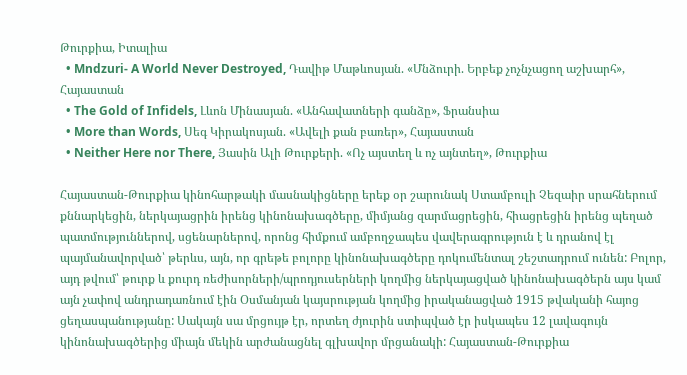Թուրքիա, Իտալիա
  • Mndzuri- A World Never Destroyed, Դավիթ Մաթևոսյան. «Մնձուրի. Երբեք չոչնչացող աշխարհ», Հայաստան
  • The Gold of Infidels, Լևոն Մինասյան. «Անհավատների գանձը», Ֆրանսիա
  • More than Words, Սեգ Կիրակոսյան. «Ավելի քան բառեր», Հայաստան
  • Neither Here nor There, Յասին Ալի Թուրքերի. «Ոչ այստեղ և ոչ այնտեղ», Թուրքիա

Հայաստան-Թուրքիա կինոհարթակի մասնակիցները երեք օր շարունակ Ստամբուլի Չեզաիր սրահներում քննարկեցին, ներկայացրին իրենց կինոնախագծերը, միմյանց զարմացրեցին, հիացրեցին իրենց պեղած պատմություններով, սցենարներով, որոնց հիմքում ամբողջապես վավերագրություն է և դրանով էլ պայմանավորված՝ թերևս, այն, որ գրեթե բոլորը կինոնախագծերը դոկումենտալ շեշտադրում ունեն: Բոլոր, այդ թվում՝ թուրք և քուրդ ռեժիսորների/պրոդյուսերների կողմից ներկայացված կինոնախագծերն այս կամ այն չափով անդրադառնում էին Օսմանյան կայսրության կողմից իրականացված 1915 թվականի հայոց ցեղասպանությանը: Սակայն սա մրցույթ էր, որտեղ ժյուրին ստիպված էր իսկապես 12 լավագույն կինոնախագծերից միայն մեկին արժանացնել գլխավոր մրցանակի: Հայաստան-Թուրքիա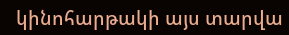կինոհարթակի այս տարվա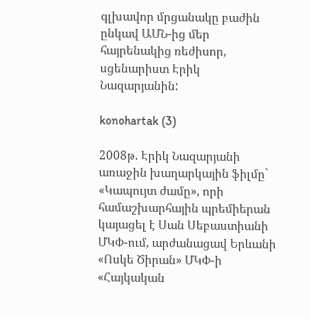գլխավոր մրցանակը բաժին ընկավ ԱՄՆ-ից մեր հայրենակից ռեժիսոր, սցենարիստ Էրիկ Նազարյանին:

konohartak (3)

2008թ. Էրիկ Նազարյանի առաջին խաղարկային ֆիլմը` «Կապույտ ժամը», որի համաշխարհային պրեմիերան կայացել է Սան Սեբաստիանի ՄԿՓ-ում, արժանացավ Երևանի «Ոսկե Ծիրան» ՄԿՓ-ի «Հայկական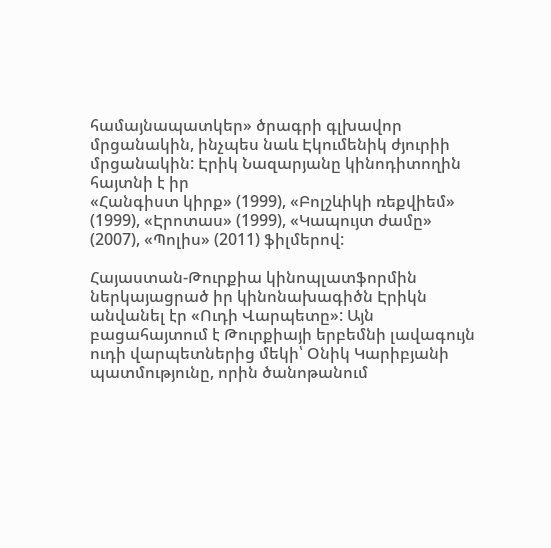համայնապատկեր» ծրագրի գլխավոր մրցանակին, ինչպես նաև Էկումենիկ ժյուրիի մրցանակին: Էրիկ Նազարյանը կինոդիտողին հայտնի է իր
«Հանգիստ կիրք» (1999), «Բոլշևիկի ռեքվիեմ» (1999), «Էրոտաս» (1999), «Կապույտ ժամը» (2007), «Պոլիս» (2011) ֆիլմերով:

Հայաստան-Թուրքիա կինոպլատֆորմին ներկայացրած իր կինոնախագիծն Էրիկն անվանել էր «Ուդի Վարպետը»: Այն բացահայտում է Թուրքիայի երբեմնի լավագույն ուդի վարպետներից մեկի՝ Օնիկ Կարիբյանի պատմությունը, որին ծանոթանում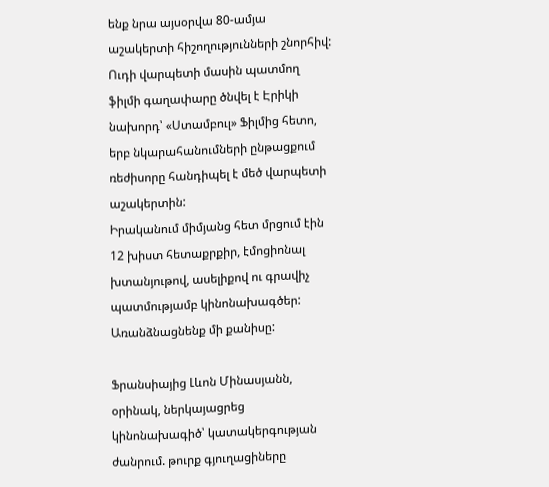ենք նրա այսօրվա 80-ամյա աշակերտի հիշողությունների շնորհիվ: Ուդի վարպետի մասին պատմող ֆիլմի գաղափարը ծնվել է Էրիկի նախորդ՝ «Ստամբուլ» Ֆիլմից հետո, երբ նկարահանումների ընթացքում ռեժիսորը հանդիպել է մեծ վարպետի աշակերտին:
Իրականում միմյանց հետ մրցում էին 12 խիստ հետաքրքիր, էմոցիոնալ խտանյութով, ասելիքով ու գրավիչ պատմությամբ կինոնախագծեր: Առանձնացնենք մի քանիսը:

Ֆրանսիայից Լևոն Մինասյանն, օրինակ, ներկայացրեց կինոնախագիծ՝ կատակերգության ժանրում. թուրք գյուղացիները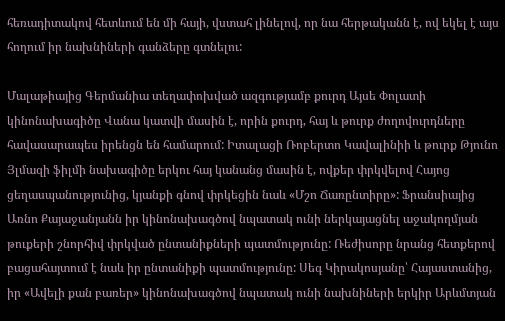հեռադիտակով հետևում են մի հայի, վստահ լինելով, որ նա հերթականն է, ով եկել է այս հողում իր նախնիների գանձերը գտնելու:

Մալաթիայից Գերմանիա տեղափոխված ազգությամբ քուրդ Այսե Փոլատի կինոնախագիծը Վանա կատվի մասին է, որին քուրդ, հայ և թուրք ժողովուրդները հավասարապես իրենցն են համարում: Իտալացի Ռոբերտո Կավալինիի և թուրք Թյունո Յլմազի ֆիլմի նախագիծը երկու հայ կանանց մասին է, ովքեր փրկվելով Հայոց ցեղասպանությունից, կյանքի գնով փրկեցին նաև «Մշո Ճառընտիրը»: Ֆրանսիայից Առնո Քայաջանյանն իր կինոնախագծով նպատակ ունի ներկայացնել աջակողմյան թուքերի շնորհիվ փրկված ընտանիքների պատմությունը: Ռեժիսորը նրանց հետքերով բացահայտում է նաև իր ընտանիքի պատմությունը: Սեգ Կիրակոսյանը՝ Հայաստանից, իր «Ավելի քան բառեր» կինոնախագծով նպատակ ունի նախնիների երկիր Արևմտյան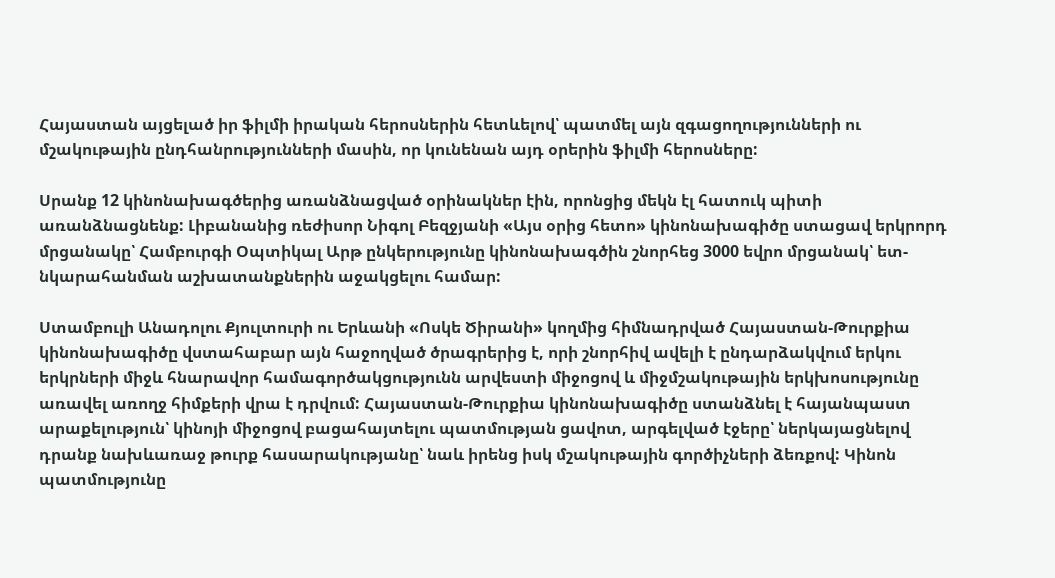Հայաստան այցելած իր ֆիլմի իրական հերոսներին հետևելով՝ պատմել այն զգացողությունների ու մշակութային ընդհանրությունների մասին, որ կունենան այդ օրերին ֆիլմի հերոսները:

Սրանք 12 կինոնախագծերից առանձնացված օրինակներ էին, որոնցից մեկն էլ հատուկ պիտի առանձնացնենք: Լիբանանից ռեժիսոր Նիգոլ Բեզջյանի «Այս օրից հետո» կինոնախագիծը ստացավ երկրորդ մրցանակը՝ Համբուրգի Օպտիկալ Արթ ընկերությունը կինոնախագծին շնորհեց 3000 եվրո մրցանակ՝ ետ-նկարահանման աշխատանքներին աջակցելու համար:

Ստամբուլի Անադոլու Քյուլտուրի ու Երևանի «Ոսկե Ծիրանի» կողմից հիմնադրված Հայաստան-Թուրքիա կինոնախագիծը վստահաբար այն հաջողված ծրագրերից է, որի շնորհիվ ավելի է ընդարձակվում երկու երկրների միջև հնարավոր համագործակցությունն արվեստի միջոցով և միջմշակութային երկխոսությունը առավել առողջ հիմքերի վրա է դրվում: Հայաստան-Թուրքիա կինոնախագիծը ստանձնել է հայանպաստ արաքելություն՝ կինոյի միջոցով բացահայտելու պատմության ցավոտ, արգելված էջերը՝ ներկայացնելով դրանք նախևառաջ թուրք հասարակությանը՝ նաև իրենց իսկ մշակութային գործիչների ձեռքով: Կինոն պատմությունը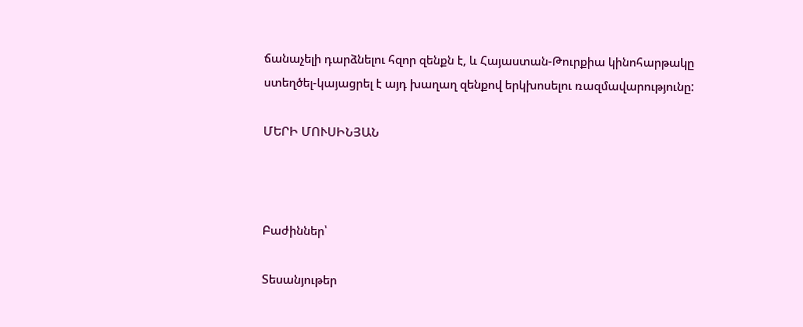ճանաչելի դարձնելու հզոր զենքն է, և Հայաստան-Թուրքիա կինոհարթակը ստեղծել-կայացրել է այդ խաղաղ զենքով երկխոսելու ռազմավարությունը:

ՄԵՐԻ ՄՈՒՍԻՆՅԱՆ



Բաժիններ՝

Տեսանյութեր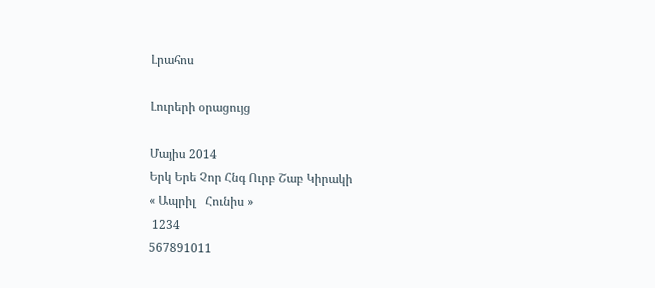Լրահոս

Լուրերի օրացույց

Մայիս 2014
Երկ Երե Չոր Հնգ Ուրբ Շաբ Կիրակի
« Ապրիլ   Հունիս »
 1234
567891011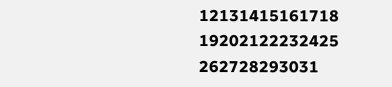12131415161718
19202122232425
262728293031